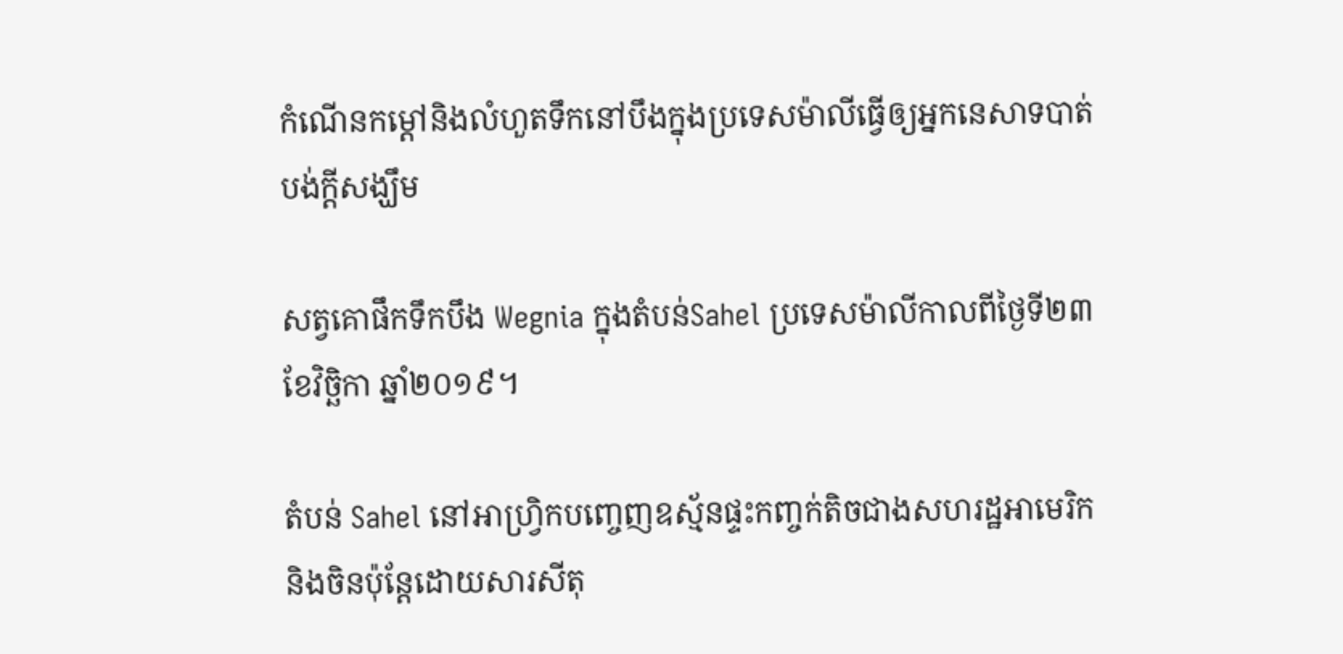កំណើនកម្តៅនិងលំហួតទឹកនៅបឹងក្នុងប្រទេសម៉ាលីធ្វើឲ្យអ្នកនេសាទបាត់បង់ក្តីសង្ឃឹម

សត្វគោផឹកទឹកបឹង Wegnia ក្នុងតំបន់Sahel ប្រទេសម៉ាលីកាលពីថ្ងៃទី២៣ ខែវិច្ឆិកា ឆ្នាំ២០១៩។

តំបន់ Sahel នៅអាហ្រ្វិកបញ្ចេញឧស្ម័នផ្ទះកញ្ចក់តិចជាងសហរដ្ឋអាមេរិកនិងចិនប៉ុន្តែដោយសារសីតុ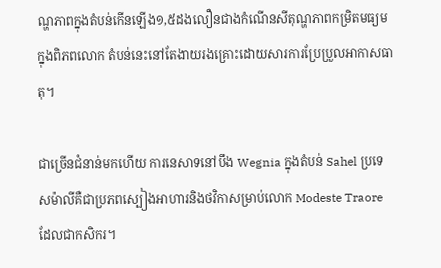ណ្ហភាពក្នុងតំបន់កើនឡើង១,៥ដងលឿនជាងកំណើនសីតុណ្ហភាពកម្រិតមធ្យមក្នុងពិភពលោក តំបន់នេះនៅតែងាយរងគ្រោះដោយសារការប្រែប្រួលអាកាសធាតុ។

ជាច្រើនជំនាន់មកហើយ ការនេសាទនៅបឹង Wegnia ក្នុងតំបន់ Sahel ប្រទេសម៉ាលីគឺជាប្រភពស្បៀងអាហារនិងថវិកាសម្រាប់លោក Modeste Traore ដែលជាកសិករ។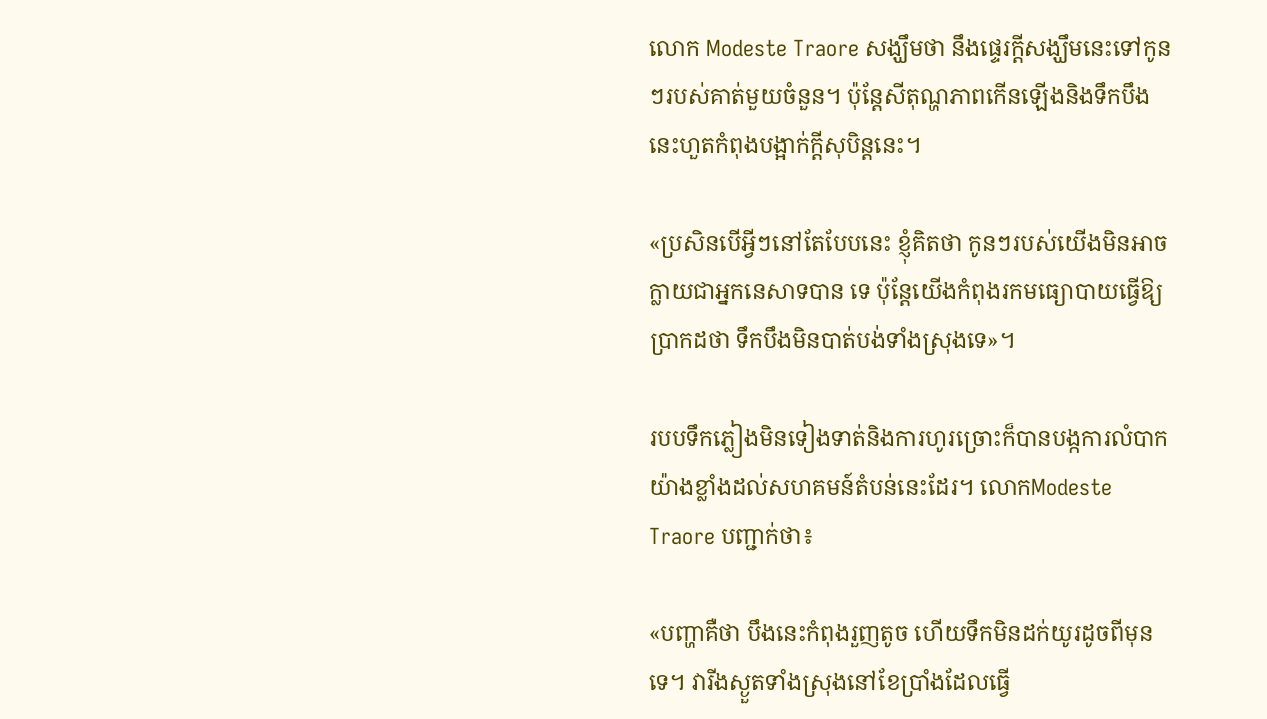លោក Modeste Traore សង្ឃឹមថា នឹងផ្ទេរក្តីសង្ឃឹមនេះទៅកូនៗរបស់គាត់មួយចំនួន។ ប៉ុន្តែសីតុណ្ហភាពកើនឡើងនិងទឹកបឹងនេះហួតកំពុងបង្អាក់ក្តីសុបិន្តនេះ។

«ប្រសិនបើអ្វីៗនៅតែបែបនេះ ខ្ញុំគិតថា កូនៗរបស់យើងមិនអាចក្លាយជាអ្នកនេសាទបាន ទេ ប៉ុន្តែយើងកំពុងរកមធ្យោបាយធ្វើឱ្យប្រាកដថា ទឹកបឹងមិនបាត់បង់ទាំងស្រុងទេ»។

របបទឹកភ្លៀងមិនទៀងទាត់និងការហូរច្រោះក៏បានបង្កការលំបាកយ៉ាងខ្លាំងដល់សហគមន៍តំបន់នេះដែរ។ លោកModeste Traore បញ្ជាក់ថា៖

«បញ្ហាគឺថា បឹងនេះកំពុងរួញតូច ហើយទឹកមិនដក់យូរដូចពីមុនទេ។ វារីងស្ងួតទាំងស្រុងនៅខែប្រាំងដែលធ្វើ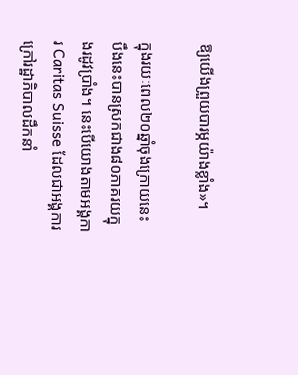ឱ្យយើងព្រួយបារម្ភយ៉ាងខ្លាំង»។

ក្នុងរយៈពេល២០ឆ្នាំចុងក្រោយនេះ បឹងនេះបានស្រកជាង៨០ភាគរយក្នុងរដូវប្រាំង។ នេះបើយោងតាមអង្គការ Caritas Suisse ដែលជាអង្គការក្រៅរដ្ឋាភិបាលដឹកនាំ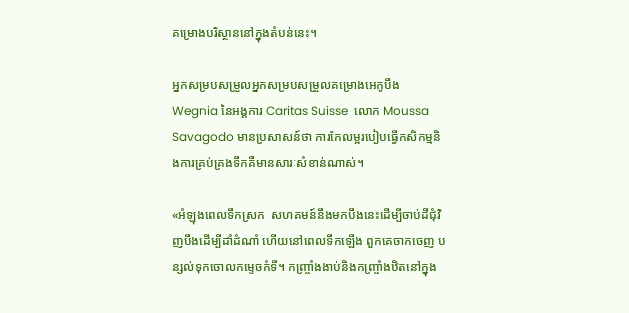គម្រោងបរិស្ថាននៅក្នុងតំបន់នេះ។

អ្នកសម្របសម្រួលអ្នកសម្របសម្រួលគម្រោងអេកូបឹង Wegnia នៃអង្គការ Caritas Suisse  លោក Moussa Savagodo មានប្រសាសន៍ថា ការកែលម្អរបៀបធ្វើកសិកម្មនិងការគ្រប់គ្រងទឹកគឺមានសារៈសំខាន់ណាស់។

«អំឡុងពេលទឹកស្រក  សហគមន៍នឹងមកបឹងនេះដើម្បីចាប់ដីជុំវិញបឹងដើម្បីដាំដំណាំ ហើយនៅពេលទឹកឡើង ពួកគេចាកចេញ បន្សល់ទុកចោលកម្ទេចកំទី។ កញ្ច្រាំងងាប់និងកញ្ច្រាំងឋិតនៅក្នុង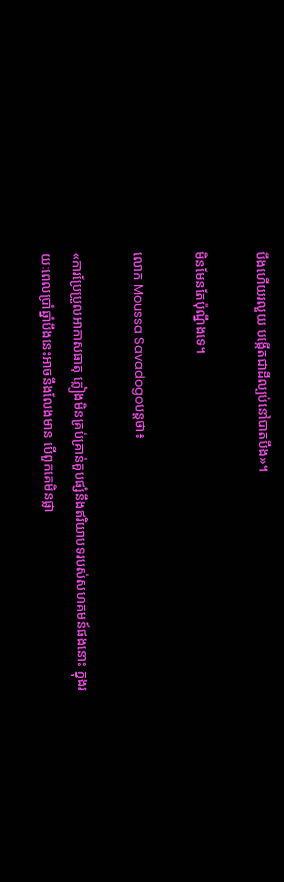បឹងហើយរលួយ បង្កើតជាដីល្បប់នៅបាតបឹង»។

មិនមែនតែប៉ុណ្នឹងទេ។

លោក Moussa Savadogoបន្តថា៖

«ការប្រែប្រួលអាកាសធាតុ ភ្លៀងមិនគ្រប់គ្រាន់គួបផ្សំនឹងឥរិយាបទរបស់សហគមន៍ផងនោះ ក្នុងរយៈពេលប្រាំឆ្នាំបឹងនេះអាចនឹងលែងមាន បើពួកគេមិនផ្លា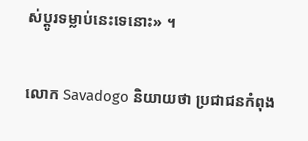ស់ប្តូរទម្លាប់នេះទេនោះ» ។

លោក Savadogo និយាយថា ប្រជាជនកំពុង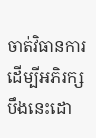ចាត់វិធានការដើម្បីអភិរក្សបឹងនេះដោ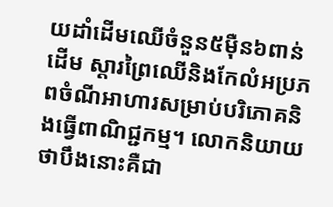យដាំដើមឈើចំនួន៥ម៉ឺន៦ពាន់ដើម ស្តារព្រៃឈើនិងកែលំអប្រភពចំណីអាហារសម្រាប់បរិភោគនិងធ្វើពាណិជ្ជកម្ម។ លោកនិយាយថាបឹងនោះគឺជា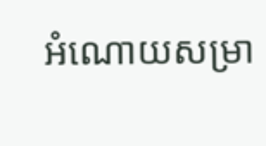អំណោយសម្រា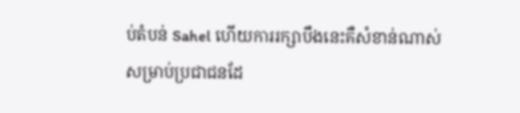ប់តំបន់ Sahel ហើយការរក្សាបឹងនេះគឺសំខាន់ណាស់សម្រាប់ប្រជាជនដែ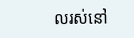លរស់នៅ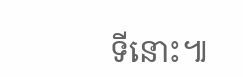ទីនោះ៕